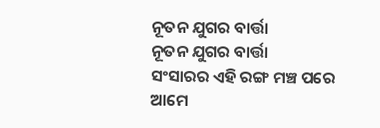ନୂତନ ଯୁଗର ବାର୍ତ୍ତା
ନୂତନ ଯୁଗର ବାର୍ତ୍ତା
ସଂସାରର ଏହି ରଙ୍ଗ ମଞ୍ଚ ପରେ
ଆମେ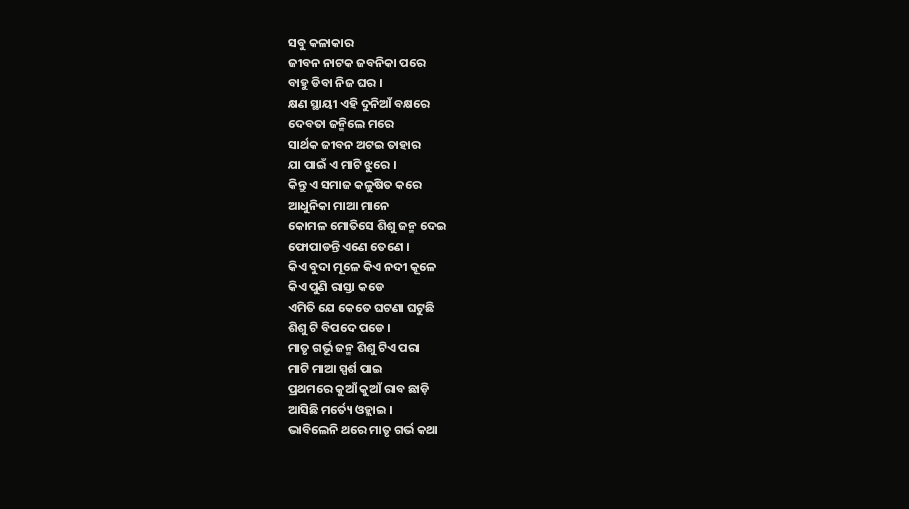ସବୁ କଳାକାର
ଜୀବନ ନାଟକ ଜବନିକା ପରେ
ବାହୁ ଡିବା ନିଜ ଘର ।
କ୍ଷଣ ସ୍ଥାୟୀ ଏହି ଦୁନିଆଁ ବକ୍ଷରେ
ଦେବତା ଜନ୍ମିଲେ ମରେ
ସାର୍ଥକ ଜୀବନ ଅଟଇ ତାହାର
ଯା ପାଇଁ ଏ ମାଟି ଝୁରେ ।
କିନ୍ତୁ ଏ ସମାଜ କଳୁଷିତ କରେ
ଆଧୁନିକା ମାଆ ମାନେ
କୋମଳ ମୋତିସେ ଶିଶୁ ଜନ୍ମ ଦେଇ
ଫୋପାଡନ୍ତି ଏଣେ ତେଣେ ।
କିଏ ବୁଦା ମୂଳେ କିଏ ନଦୀ କୂଳେ
କିଏ ପୁଣି ରାସ୍ତା କଡେ
ଏମିତି ଯେ କେତେ ଘଟଣା ଘଟୁଛି
ଶିଶୁ ଟି ବିପଦେ ପଡେ ।
ମାତୃ ଗର୍ଭୂ ଜନ୍ମ ଶିଶୁ ଟିଏ ପରା
ମାଟି ମାଆ ସ୍ପର୍ଶ ପାଇ
ପ୍ରଥମରେ କୁଆଁ କୁଆଁ ରାବ ଛାଡ଼ି
ଆସିଛି ମର୍ତ୍ୟେ ଓହ୍ଲାଇ ।
ଭାବିଲେନି ଥରେ ମାତୃ ଗର୍ଭ କଥା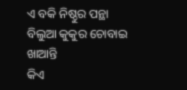ଏ ବକି ନିଷ୍ଠୁର ପନ୍ଥା
ବିଲୁଆ କୁକୁର ଚୋବାଇ ଖାଆନ୍ତି
କିଏ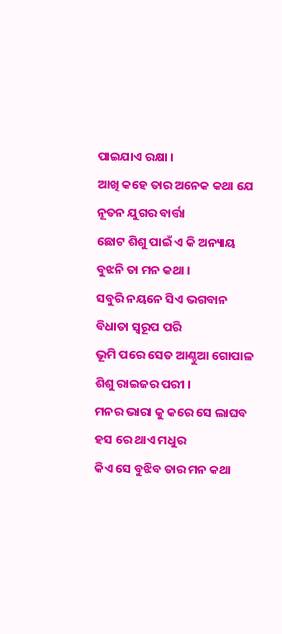ପାଇଯାଏ ରକ୍ଷା ।
ଆଖି କହେ ତାର ଅନେକ କଥା ଯେ
ନୂତନ ଯୁଗର ବାର୍ତ୍ତା
ଛୋଟ ଶିଶୁ ପାଇଁ ଏ କି ଅନ୍ୟାୟ
ବୁଝନି ତା ମନ କଥା ।
ସବୁରି ନୟନେ ସିଏ ଭଗବାନ
ବିଧାତା ସ୍ୱରୂପ ପରି
ଭୂମି ପରେ ସେତ ଆଣ୍ଠୁଆ ଗୋପାଳ
ଶିଶୁ ରାଇଜର ପରୀ ।
ମନର ଭାରା କୁ କରେ ସେ ଲାଘବ
ହସ ରେ ଥାଏ ମଧୁର
କିଏ ସେ ବୁଝିବ ତାର ମନ କଥା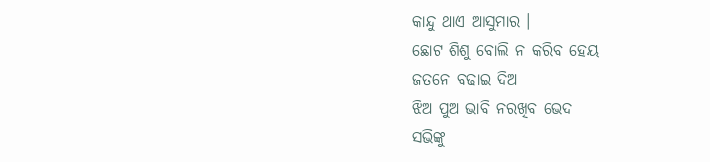କାନ୍ଦୁ ଥାଏ ଆସୁମାର ।
ଛୋଟ ଶିଶୁ ବୋଲି ନ କରିବ ହେୟ
ଜତନେ ବଢାଇ ଦିଅ
ଝିଅ ପୁଅ ଭାବି ନରଖିବ ଭେଦ
ସଭିଙ୍କୁ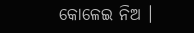କୋଳେଇ ନିଅ ।